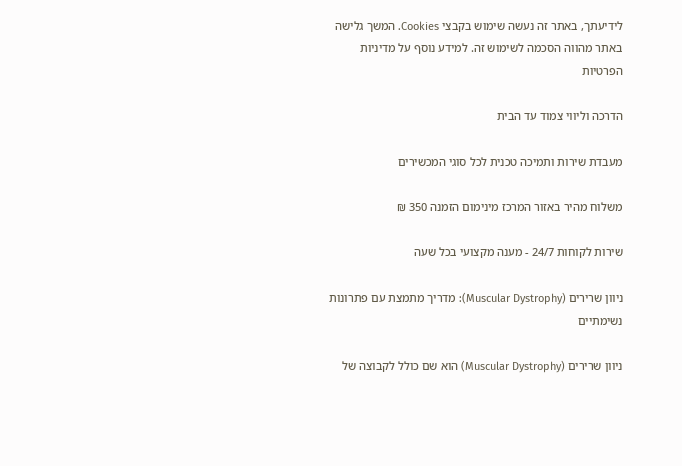לידיעתך, באתר זה נעשה שימוש בקבצי Cookies. המשך גלישה באתר מהווה הסכמה לשימוש זה. למידע נוסף על מדיניות הפרטיות

הדרכה וליווי צמוד עד הבית

מעבדת שירות ותמיכה טכנית לכל סוגי המכשירים

משלוח מהיר באזור המרכז מינימום הזמנה 350 ₪

שירות לקוחות 24/7 - מענה מקצועי בכל שעה

ניוון שרירים (Muscular Dystrophy): מדריך מתמצת עם פתרונות נשימתיים

ניוון שרירים (Muscular Dystrophy) הוא שם כולל לקבוצה של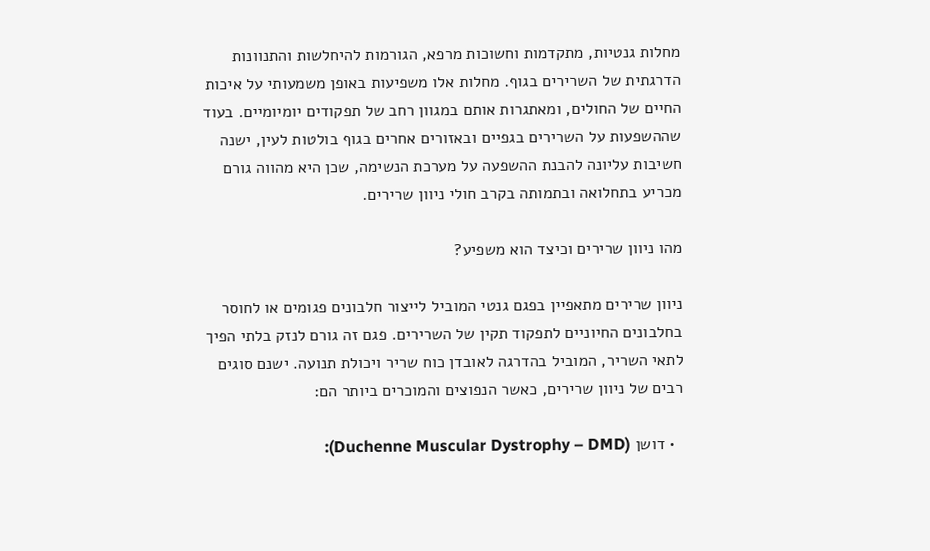מחלות גנטיות, מתקדמות וחשוכות מרפא, הגורמות להיחלשות והתנוונות הדרגתית של השרירים בגוף. מחלות אלו משפיעות באופן משמעותי על איכות החיים של החולים, ומאתגרות אותם במגוון רחב של תפקודים יומיומיים. בעוד שההשפעות על השרירים בגפיים ובאזורים אחרים בגוף בולטות לעין, ישנה חשיבות עליונה להבנת ההשפעה על מערכת הנשימה, שכן היא מהווה גורם מכריע בתחלואה ובתמותה בקרב חולי ניוון שרירים.

מהו ניוון שרירים וכיצד הוא משפיע?

ניוון שרירים מתאפיין בפגם גנטי המוביל לייצור חלבונים פגומים או לחוסר בחלבונים החיוניים לתפקוד תקין של השרירים. פגם זה גורם לנזק בלתי הפיך לתאי השריר, המוביל בהדרגה לאובדן כוח שריר ויכולת תנועה. ישנם סוגים רבים של ניוון שרירים, כאשר הנפוצים והמוכרים ביותר הם:

  • דושן (Duchenne Muscular Dystrophy – DMD):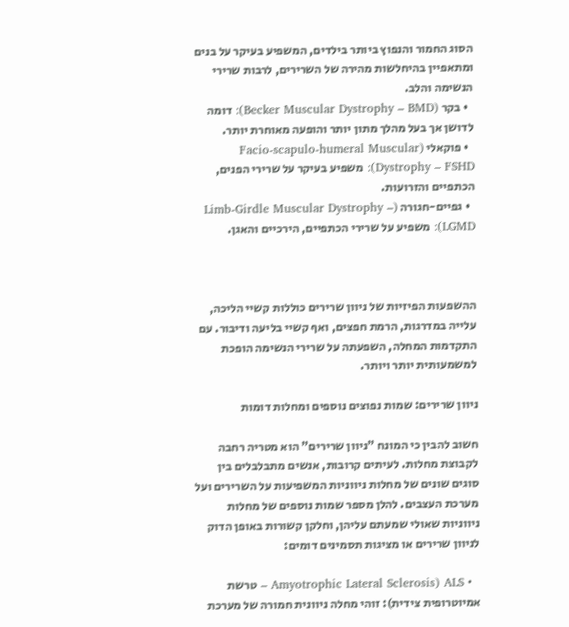הסוג החמור והנפוץ ביותר בילדים, המשפיע בעיקר על בנים ומתאפיין בהיחלשות מהירה של השרירים, לרבות שרירי הנשימה והלב.
  • בקר (Becker Muscular Dystrophy – BMD): דומה לדושן אך בעל מהלך מתון יותר והופעה מאוחרת יותר.
  • פוקאלי (Facio-scapulo-humeral Muscular Dystrophy – FSHD): משפיע בעיקר על שרירי הפנים, הכתפיים והזרועות.
  • גפיים-חגורה (Limb-Girdle Muscular Dystrophy – LGMD): משפיע על שרירי הכתפיים, הירכיים והאגן.



ההשפעות הפיזיות של ניוון שרירים כוללות קשיי הליכה, עלייה במדרגות, הרמת חפצים, ואף קשיי בליעה ודיבור. עם התקדמות המחלה, השפעתה על שרירי הנשימה הופכת למשמעותית יותר ויותר.

ניוון שרירים: שמות נפוצים נוספים ומחלות דומות

חשוב להבין כי המונח "ניוון שרירים" הוא מטריה רחבה לקבוצת מחלות. לעיתים קרובות, אנשים מתבלבלים בין סוגים שונים של מחלות ניווניות המשפיעות על השרירים ועל מערכת העצבים. להלן מספר שמות נוספים של מחלות ניווניות שאולי שמעתם עליהן, וחלקן קשורות באופן הדוק לניוון שרירים או מציגות תסמינים דומים:

  • ALS (Amyotrophic Lateral Sclerosis – טרשת אמיוטרופית צידית): זוהי מחלה ניוונית חמורה של מערכת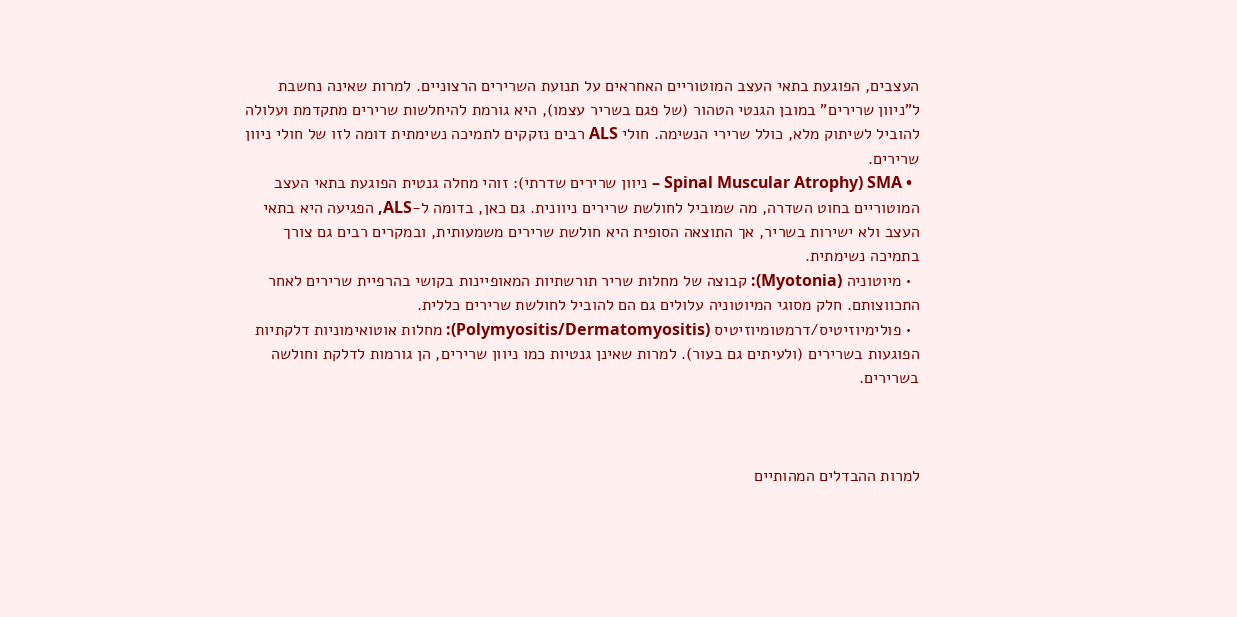העצבים, הפוגעת בתאי העצב המוטוריים האחראים על תנועת השרירים הרצוניים. למרות שאינה נחשבת ל"ניוון שרירים" במובן הגנטי הטהור (של פגם בשריר עצמו), היא גורמת להיחלשות שרירים מתקדמת ועלולה להוביל לשיתוק מלא, כולל שרירי הנשימה. חולי ALS רבים נזקקים לתמיכה נשימתית דומה לזו של חולי ניוון שרירים.
  • SMA (Spinal Muscular Atrophy – ניוון שרירים שדרתי): זוהי מחלה גנטית הפוגעת בתאי העצב המוטוריים בחוט השדרה, מה שמוביל לחולשת שרירים ניוונית. גם כאן, בדומה ל-ALS, הפגיעה היא בתאי העצב ולא ישירות בשריר, אך התוצאה הסופית היא חולשת שרירים משמעותית, ובמקרים רבים גם צורך בתמיכה נשימתית.
  • מיוטוניה (Myotonia): קבוצה של מחלות שריר תורשתיות המאופיינות בקושי בהרפיית שרירים לאחר התכווצותם. חלק מסוגי המיוטוניה עלולים גם הם להוביל לחולשת שרירים כללית.
  • פולימיוזיטיס/דרמטומיוזיטיס (Polymyositis/Dermatomyositis): מחלות אוטואימוניות דלקתיות הפוגעות בשרירים (ולעיתים גם בעור). למרות שאינן גנטיות כמו ניוון שרירים, הן גורמות לדלקת וחולשה בשרירים.



למרות ההבדלים המהותיים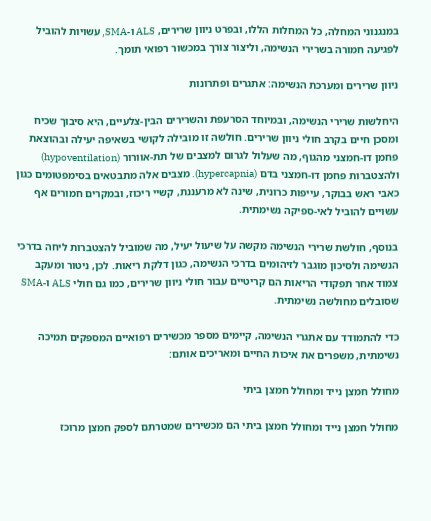במנגנוני המחלה, כל המחלות הללו, ובפרט ניוון שרירים, ALS ו-SMA, עשויות להוביל לפגיעה חמורה בשרירי הנשימה, וליצור צורך במכשור רפואי תומך.

ניוון שרירים ומערכת הנשימה: אתגרים ופתרונות

היחלשות שרירי הנשימה, ובמיוחד הסרעפת והשרירים הבין-צלעיים, היא סיבוך שכיח ומסכן חיים בקרב חולי ניוון שרירים. חולשה זו מובילה לקושי בשאיפה יעילה ובהוצאת פחמן דו-חמצני מהגוף, מה שעלול לגרום למצבים של תת-אוורור (hypoventilation) ולהצטברות פחמן דו-חמצני בדם (hypercapnia). מצבים אלה מתבטאים בסימפטומים כגון כאבי ראש בבוקר, עייפות כרונית, שינה לא מרעננת, קשיי ריכוז, ובמקרים חמורים אף עשויים להוביל לאי-ספיקה נשימתית.

בנוסף, חולשת שרירי הנשימה מקשה על שיעול יעיל, מה שמוביל להצטברות ליחה בדרכי הנשימה ולסיכון מוגבר לזיהומים בדרכי הנשימה, כגון דלקת ריאות. לכן, ניטור ומעקב צמוד אחר תפקודי הריאות הם קריטיים עבור חולי ניוון שרירים, כמו גם חולי ALS ו-SMA שסובלים מחולשה נשימתית.

כדי להתמודד עם אתגרי הנשימה, קיימים מספר מכשירים רפואיים המספקים תמיכה נשימתית, משפרים את איכות החיים ומאריכים אותם:

מחולל חמצן נייד ומחולל חמצן ביתי

מחולל חמצן נייד ומחולל חמצן ביתי הם מכשירים שמטרתם לספק חמצן מרוכז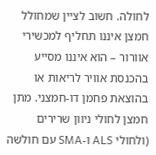לחולה. חשוב לציין שמחולל חמצן איננו תחליף למכשירי אוורור – הוא איננו מסייע בהכנסת אוויר לריאות או בהוצאת פחמן דו-חמצני. מתן חמצן לחולי ניוון שרירים (ולחולי ALS ו-SMA עם חולשה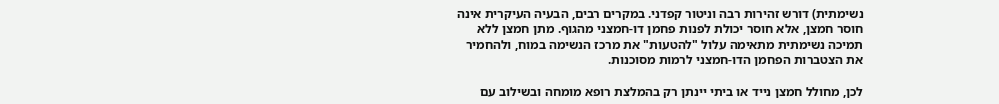נשימתית) דורש זהירות רבה וניטור קפדני. במקרים רבים, הבעיה העיקרית אינה חוסר חמצן, אלא חוסר יכולת לפנות פחמן דו-חמצני מהגוף. מתן חמצן ללא תמיכה נשימתית מתאימה עלול "להטעות" את מרכז הנשימה במוח, ולהחמיר את הצטברות הפחמן הדו-חמצני לרמות מסוכנות.

לכן, מחולל חמצן נייד או ביתי יינתן רק בהמלצת רופא מומחה ובשילוב עם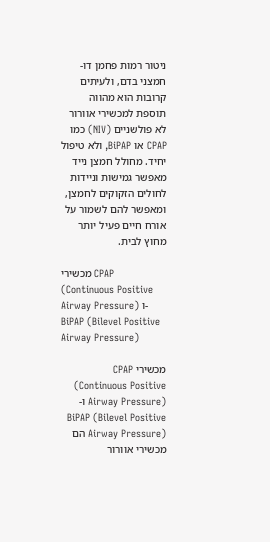ניטור רמות פחמן דו-חמצני בדם, ולעיתים קרובות הוא מהווה תוספת למכשירי אוורור לא פולשניים (NIV) כמו CPAP או BiPAP, ולא טיפול יחיד. מחולל חמצן נייד מאפשר גמישות וניידות לחולים הזקוקים לחמצן, ומאפשר להם לשמור על אורח חיים פעיל יותר מחוץ לבית.

מכשירי CPAP (Continuous Positive Airway Pressure) ו-BiPAP (Bilevel Positive Airway Pressure)

מכשירי CPAP (Continuous Positive Airway Pressure) ו-BiPAP (Bilevel Positive Airway Pressure) הם מכשירי אוורור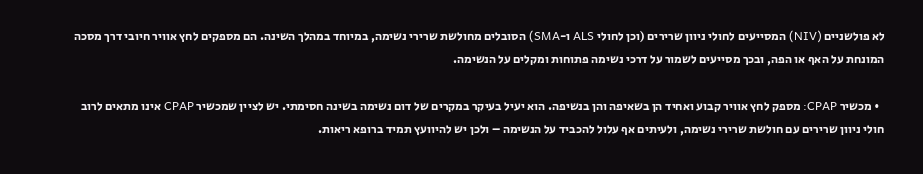לא פולשניים (NIV) המסייעים לחולי ניוון שרירים (וכן לחולי ALS ו-SMA) הסובלים מחולשת שרירי נשימה, במיוחד במהלך השינה. הם מספקים לחץ אוויר חיובי דרך מסכה המונחת על האף או הפה, ובכך מסייעים לשמור על דרכי נשימה פתוחות ומקלים על הנשימה.

  • מכשיר CPAP: מספק לחץ אוויר קבוע ואחיד הן בשאיפה והן בנשיפה. הוא יעיל בעיקר במקרים של דום נשימה בשינה חסימתי. יש לציין שמכשיר CPAP אינו מתאים לרוב חולי ניוון שרירים עם חולשת שרירי נשימה, ולעיתים אף עלול להכביד על הנשימה – ולכן יש להיוועץ תמיד ברופא ריאות.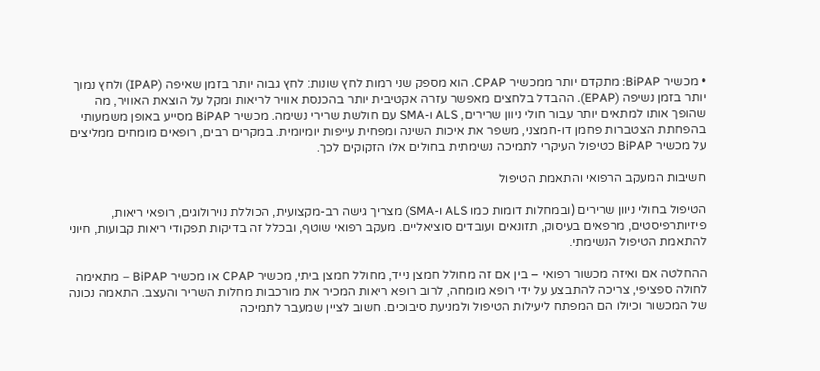• מכשיר BiPAP: מתקדם יותר ממכשיר CPAP. הוא מספק שני רמות לחץ שונות: לחץ גבוה יותר בזמן שאיפה (IPAP) ולחץ נמוך יותר בזמן נשיפה (EPAP). ההבדל בלחצים מאפשר עזרה אקטיבית יותר בהכנסת אוויר לריאות ומקל על הוצאת האוויר, מה שהופך אותו למתאים יותר עבור חולי ניוון שרירים, ALS ו-SMA עם חולשת שרירי נשימה. מכשיר BiPAP מסייע באופן משמעותי בהפחתת הצטברות פחמן דו-חמצני, משפר את איכות השינה ומפחית עייפות יומיומית. במקרים רבים, רופאים מומחים ממליצים על מכשיר BiPAP כטיפול העיקרי לתמיכה נשימתית בחולים אלו הזקוקים לכך.

חשיבות המעקב הרפואי והתאמת הטיפול

הטיפול בחולי ניוון שרירים (ובמחלות דומות כמו ALS ו-SMA) מצריך גישה רב-מקצועית, הכוללת נוירולוגים, רופאי ריאות, פיזיותרפיסטים, מרפאים בעיסוק, תזונאים ועובדים סוציאליים. מעקב רפואי שוטף, ובכלל זה בדיקות תפקודי ריאות קבועות, חיוני להתאמת הטיפול הנשימתי.

ההחלטה אם ואיזה מכשור רפואי – בין אם זה מחולל חמצן נייד, מחולל חמצן ביתי, מכשיר CPAP או מכשיר BiPAP – מתאימה לחולה ספציפי, צריכה להתבצע על ידי רופא מומחה, לרוב רופא ריאות המכיר את מורכבות מחלות השריר והעצב. התאמה נכונה של המכשור וכיולו הם המפתח ליעילות הטיפול ולמניעת סיבוכים. חשוב לציין שמעבר לתמיכה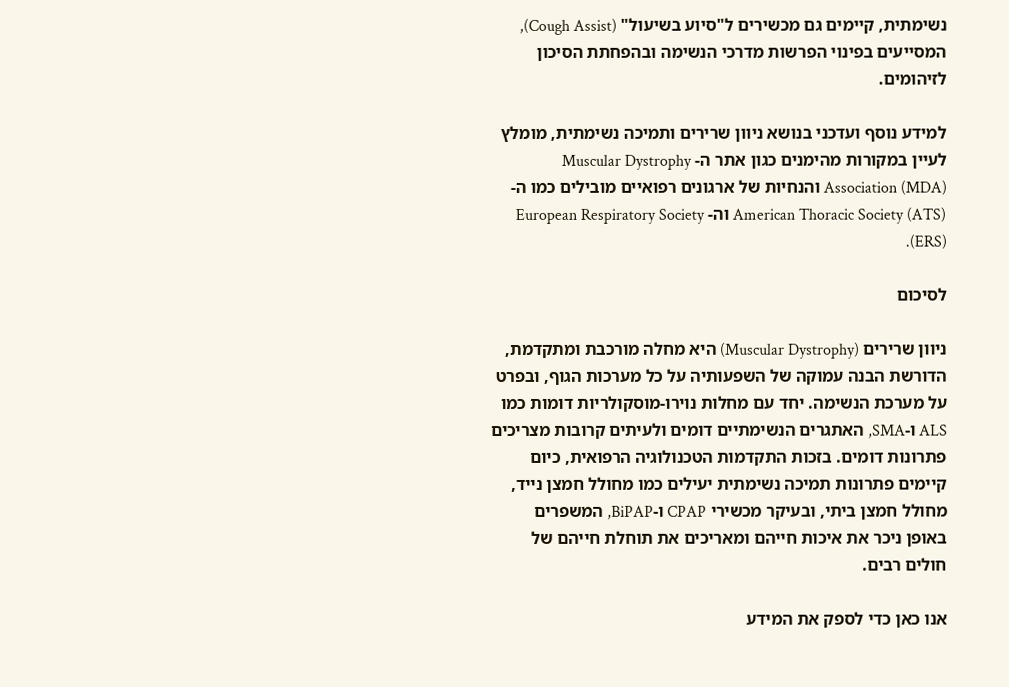נשימתית, קיימים גם מכשירים ל"סיוע בשיעול" (Cough Assist), המסייעים בפינוי הפרשות מדרכי הנשימה ובהפחתת הסיכון לזיהומים.

למידע נוסף ועדכני בנושא ניוון שרירים ותמיכה נשימתית, מומלץ לעיין במקורות מהימנים כגון אתר ה- Muscular Dystrophy Association (MDA) והנחיות של ארגונים רפואיים מובילים כמו ה- American Thoracic Society (ATS) וה- European Respiratory Society (ERS).

לסיכום

ניוון שרירים (Muscular Dystrophy) היא מחלה מורכבת ומתקדמת, הדורשת הבנה עמוקה של השפעותיה על כל מערכות הגוף, ובפרט על מערכת הנשימה. יחד עם מחלות נוירו-מוסקולריות דומות כמו ALS ו-SMA, האתגרים הנשימתיים דומים ולעיתים קרובות מצריכים פתרונות דומים. בזכות התקדמות הטכנולוגיה הרפואית, כיום קיימים פתרונות תמיכה נשימתית יעילים כמו מחולל חמצן נייד, מחולל חמצן ביתי, ובעיקר מכשירי CPAP ו-BiPAP, המשפרים באופן ניכר את איכות חייהם ומאריכים את תוחלת חייהם של חולים רבים.

אנו כאן כדי לספק את המידע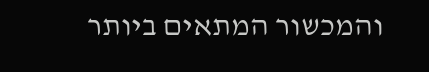והמכשור המתאים ביותר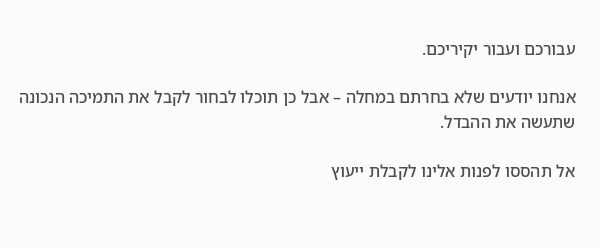עבורכם ועבור יקיריכם.

אנחנו יודעים שלא בחרתם במחלה – אבל כן תוכלו לבחור לקבל את התמיכה הנכונה שתעשה את ההבדל.

אל תהססו לפנות אלינו לקבלת ייעוץ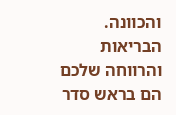והכוונה. הבריאות והרווחה שלכם הם בראש סדר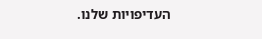העדיפויות שלנו.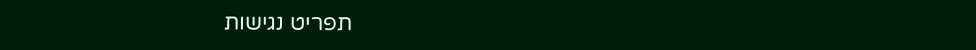תפריט נגישות